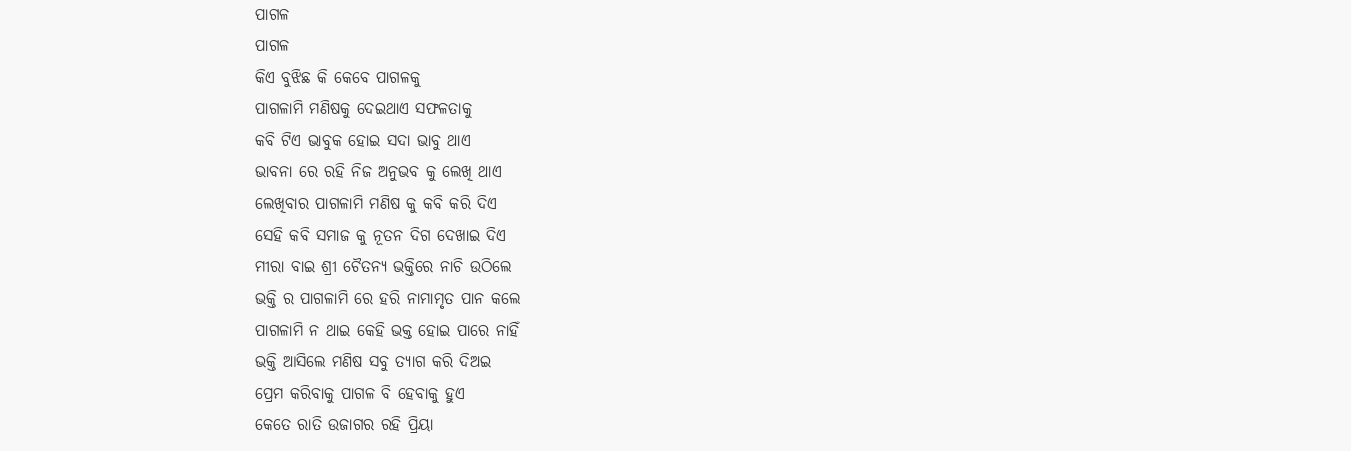ପାଗଳ
ପାଗଳ
କିଏ ବୁଝିଛ କି କେବେ ପାଗଳକୁ
ପାଗଳାମି ମଣିଷକୁ ଦେଇଥାଏ ସଫଳତାକୁ
କବି ଟିଏ ଭାବୁକ ହୋଇ ସଦା ଭାବୁ ଥାଏ
ଭାବନା ରେ ରହି ନିଜ ଅନୁଭବ କୁ ଲେଖି ଥାଏ
ଲେଖିବାର ପାଗଳାମି ମଣିଷ କୁ କବି କରି ଦିଏ
ସେହି କବି ସମାଜ କୁ ନୂତନ ଦିଗ ଦେଖାଇ ଦିଏ
ମୀରା ବାଇ ଶ୍ରୀ ଚୈତନ୍ୟ ଭକ୍ତିରେ ନାଚି ଉଠିଲେ
ଭକ୍ତି ର ପାଗଳାମି ରେ ହରି ନାମାମୃତ ପାନ କଲେ
ପାଗଳାମି ନ ଥାଇ କେହି ଭକ୍ତ ହୋଇ ପାରେ ନାହିଁ
ଭକ୍ତି ଆସିଲେ ମଣିଷ ସବୁ ତ୍ୟାଗ କରି ଦିଅଇ
ପ୍ରେମ କରିବାକୁ ପାଗଳ ବି ହେବାକୁ ହୁଏ
କେତେ ରାତି ଉଜାଗର ରହି ପ୍ରିୟା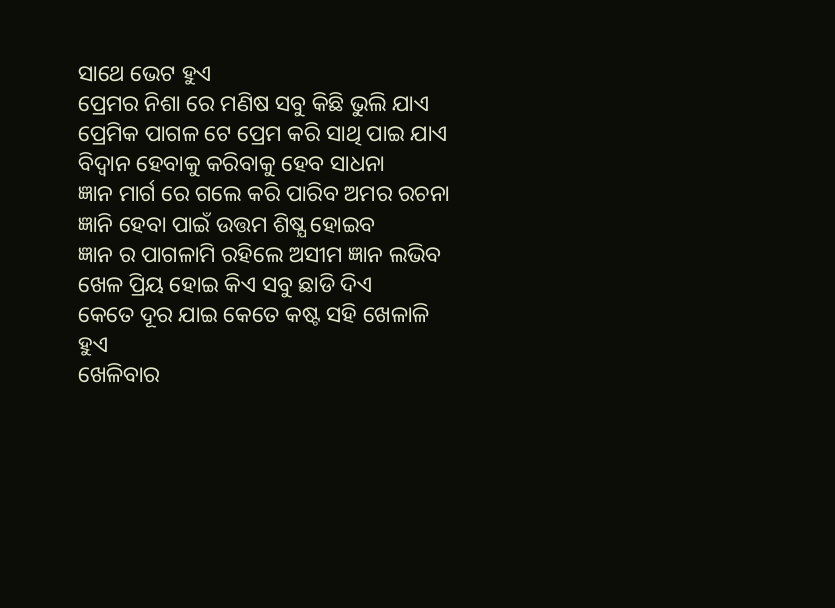ସାଥେ ଭେଟ ହୁଏ
ପ୍ରେମର ନିଶା ରେ ମଣିଷ ସବୁ କିଛି ଭୁଲି ଯାଏ
ପ୍ରେମିକ ପାଗଳ ଟେ ପ୍ରେମ କରି ସାଥି ପାଇ ଯାଏ
ବିଦ୍ୱାନ ହେବାକୁ କରିବାକୁ ହେବ ସାଧନା
ଜ୍ଞାନ ମାର୍ଗ ରେ ଗଲେ କରି ପାରିବ ଅମର ରଚନା
ଜ୍ଞାନି ହେବା ପାଇଁ ଉତ୍ତମ ଶିଷ୍ଯ ହୋଇବ
ଜ୍ଞାନ ର ପାଗଳାମି ରହିଲେ ଅସୀମ ଜ୍ଞାନ ଲଭିବ
ଖେଳ ପ୍ରିୟ ହୋଇ କିଏ ସବୁ ଛାଡି ଦିଏ
କେତେ ଦୂର ଯାଇ କେତେ କଷ୍ଟ ସହି ଖେଳାଳି ହୁଏ
ଖେଳିବାର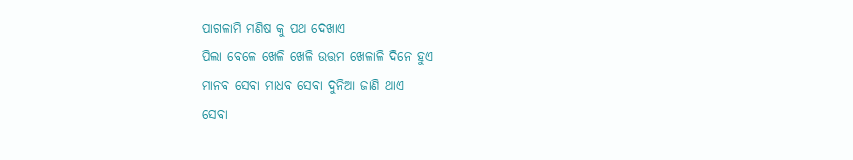ପାଗଳାମି ମଣିଷ କୁ ପଥ ଦେଖାଏ
ପିଲା ବେଳେ ଖେଳି ଖେଳି ଉତ୍ତମ ଖେଳାଳି ଦିନେ ହୁଏ
ମାନବ ସେବା ମାଧବ ସେବା ଦୁନିଆ ଜାଣି ଥାଏ
ସେବା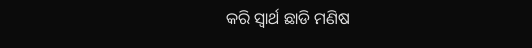କରି ସ୍ୱାର୍ଥ ଛାଡି ମଣିଷ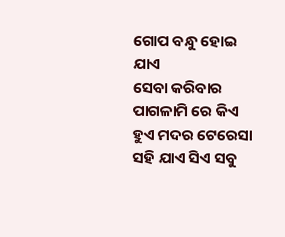ଗୋପ ବନ୍ଧୁ ହୋଇ ଯାଏ
ସେବା କରିବାର ପାଗଳାମି ରେ କିଏ ହୁଏ ମଦର ଟେରେସା
ସହି ଯାଏ ସିଏ ସବୁ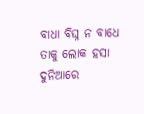ବାଧା ବିଘ୍ନ ନ ବାଧେ ତାକୁ ଲୋକ ହସା
ଦୁନିଆରେ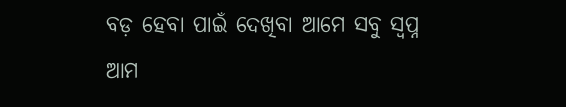ବଡ଼ ହେବା ପାଇଁ ଦେଖିବା ଆମେ ସବୁ ସ୍ୱପ୍ନ
ଆମ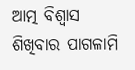ଆତ୍ମ ବିଶ୍ୱାସ ଶିଖିବାର ପାଗଳାମି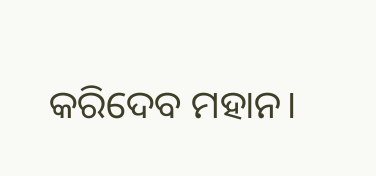କରିଦେବ ମହାନ।